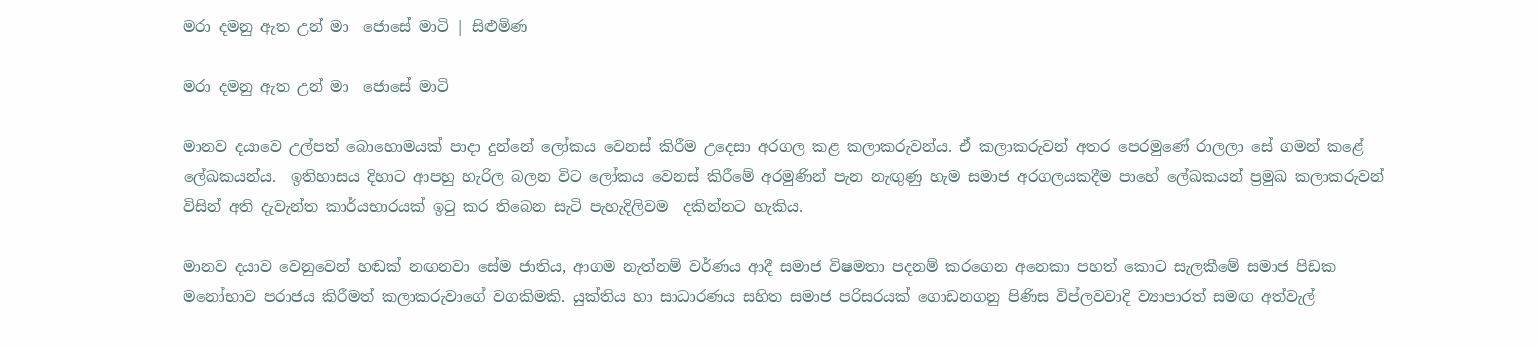මරා දමනු ඇත උන් මා  ජොසේ මාටි | සිළුමිණ

මරා දමනු ඇත උන් මා  ජොසේ මාටි

මානව දයාවෙ උල්පත් බොහොමයක් පාදා දුන්නේ ලෝකය වෙනස් කිරීම උදෙසා අරගල කළ කලාකරුවන්ය. ඒ කලාකරුවන් අතර පෙරමුණේ රාලලා සේ ගමන් කළේ ලේඛකයන්ය.  ඉතිහාසය දිහාට ආපහු හැරිල බලන විට ලෝකය වෙනස් කිරීමේ අරමුණින් පැන නැඟුණු හැම සමාජ අරගලයකදීම පාහේ ලේඛකයන් ප්‍රමුඛ කලාකරුවන් විසින් අති දැවැන්ත කාර්යභාරයක් ඉටු කර තිබෙන සැටි පැහැදිලිවම  දකින්නට හැකිය.

මානව දයාව වෙනුවෙන් හඬක් නඟනවා සේම ජාතිය, ආගම නැත්නම් වර්ණය ආදී සමාජ විෂමතා පදනම් කරගෙන අනෙකා පහත් කොට සැලකීමේ සමාජ පිඩක මනෝභාව පරාජය කිරීමත් කලාකරුවාගේ වගකිමකි. යුක්තිය හා සාධාරණය සහිත සමාජ පරිසරයක් ගොඩනගනු පිණිස විප්ලවවාදි ව්‍යාපාරත් සමඟ අත්වැල්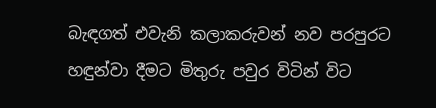බැඳගත් එවැනි කලාකරුවන් නව පරපුරට හඳුන්වා දීමට මිතුරු පවුර විටින් විට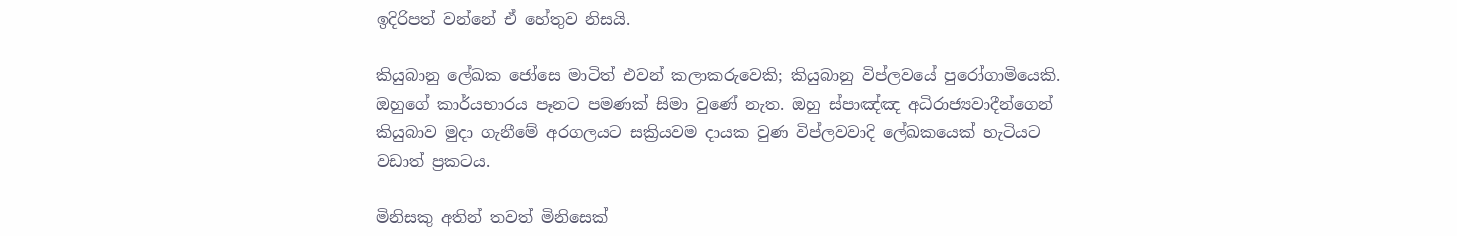ඉදිරිපත් වන්නේ ඒ හේතුව නිසයි.

කියුබානු ලේඛක ජෝසෙ මාටිත් එවන් කලාකරුවෙකි; කියුබානු විප්ලවයේ පුරෝගාමියෙකි.  ඔහුගේ කාර්යභාරය පෑනට පමණක් සිමා වුණේ නැත. ඔහු ස්පාඤ්ඤ අධිරාජ්‍යවාදීන්ගෙන් කියුබාව මුදා ගැනීමේ අරගලයට සක්‍රියවම දායක වුණ විප්ලවවාදි ලේඛකයෙක් හැටියට  වඩාත් ප්‍රකටය.

මිනිසකු අතින් තවත් මිනිසෙක්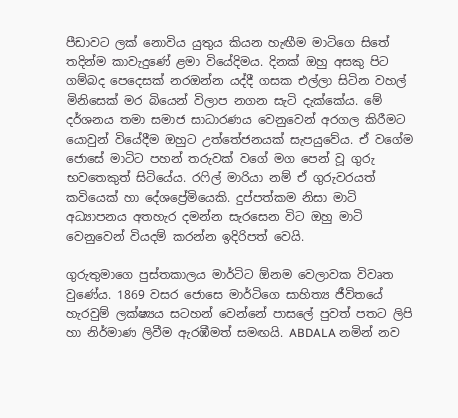පීඩාවට ලක් නොවිය යුතුය කියන හැඟීම මාටිගෙ සිතේ තදින්ම කාවැදුණේ ළමා වියේදිමය. දිනක් ඔහු අසකු පිට ගම්බද පෙදෙසක් නරඔන්න යද්දී ගසක එල්ලා සිටින වහල් මිනිසෙක් මර බියෙන් විලාප නගන සැටි දැක්කේය. මේ දර්ශනය තමා සමාජ සාධාරණය වෙනුවෙන් අරගල කිරීමට යොවුන් වියේදීම ඔහුට උත්තේජනයක් සැපයුවේය. ඒ වගේම ජොසේ මාටිට පහන් තරුවක් වගේ මග පෙන් වූ ගුරු භවතෙකුත් සිටියේය. රෆිල් මාරියා නම් ඒ ගුරුවරයත් කවියෙක් හා දේශප්‍රේමියෙකි. දුප්පත්කම නිසා මාටි අධ්‍යාපනය අතහැර දමන්න සැරසෙන විට ඔහු මාටි වෙනුවෙන් වියදම් කරන්න ඉදිරිපත් වෙයි.

ගුරුතුමාගෙ පුස්තකාලය මාර්ටිට ඕනම වෙලාවක විවෘත වුණේය. 1869 වසර ජොසෙ මාර්ටිගෙ සාහිත්‍ය ජීවිතයේ හැරවුම් ලක්ෂ්‍යය සටහන් වෙන්නේ පාසලේ පුවත් පතට ලිපි හා නිර්මාණ ලිවීම ඇරඹීමත් සමඟයි. ABDALA නමින් නව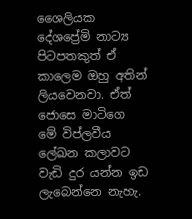ශෛලියක දේශප්‍රේමි නාට්‍ය පිටපතකුත් ඒ කාලෙම ඔහු අතින් ලියවෙනවා. ඒත් ජොසෙ මාටිගෙ මේ විප්ලවීය ලේඛන කලාවට වැඩි දුර යන්න ඉඩ ලැබෙන්නෙ නැහැ.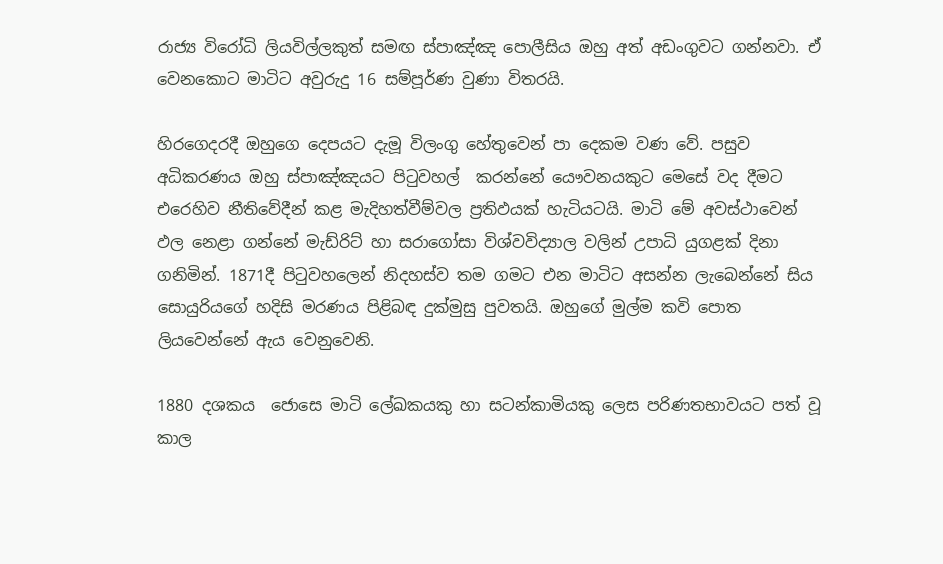රාජ්‍ය විරෝධි ලියවිල්ලකුත් සමඟ ස්පාඤ්ඤ පොලීසිය ඔහු අත් අඩංගුවට ගන්නවා. ඒ වෙනකොට මාටිට අවුරුදු 16 සම්පූර්ණ වුණා විතරයි.

හිරගෙදරදී ඔහුගෙ දෙපයට දැමූ විලංගු හේතුවෙන් පා දෙකම වණ වේ. පසුව අධිකරණය ඔහු ස්පාඤ්ඤයට පිටුවහල්  කරන්නේ යෞවනයකුට මෙසේ වද දීමට එරෙහිව නීතිවේදීන් කළ මැදිහත්වීම්වල ප්‍රතිඵයක් හැටියටයි. මාටි මේ අවස්ථාවෙන් ඵල නෙළා ගන්නේ මැඩ්රිට් හා සරාගෝසා විශ්වවිද්‍යාල වලින් උපාධි යුගළක් දිනා ගනිමින්. 1871දී පිටුවහලෙන් නිදහස්ව තම ගමට එන මාටිට අසන්න ලැබෙන්නේ සිය සොයුරියගේ හදිසි මරණය පිළිබඳ දුක්මුසු පුවතයි. ඔහුගේ මුල්ම කවි පොත ලියවෙන්නේ ඇය වෙනුවෙනි.

1880 දශකය  ජොසෙ මාටි ලේඛකයකු හා සටන්කාමියකු ලෙස පරිණතභාවයට පත් වූ කාල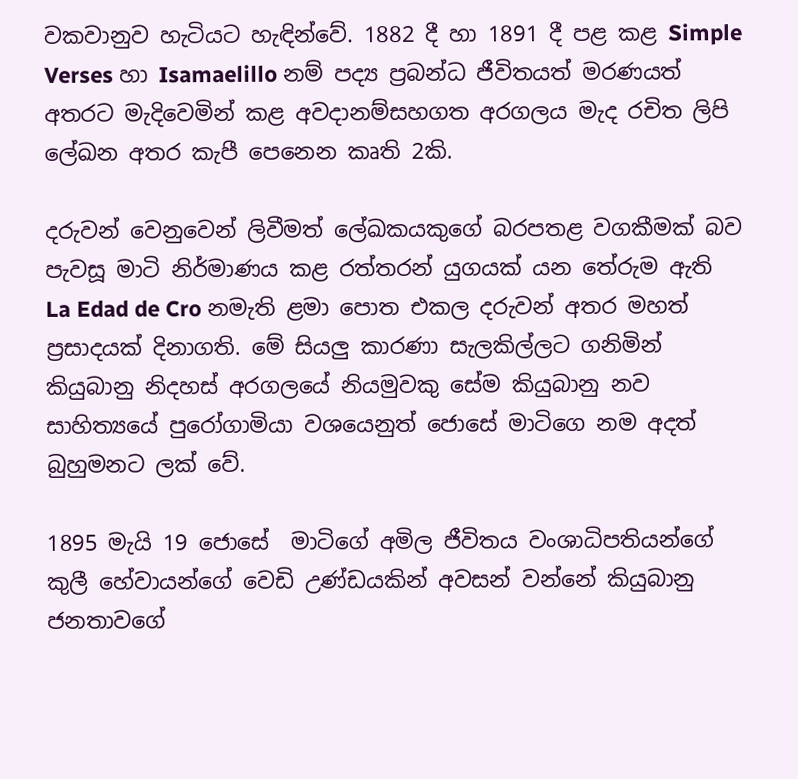වකවානුව හැටියට හැඳින්වේ. 1882 දී හා 1891 දී පළ කළ Simple Verses හා Isamaelillo නම් පද්‍ය ප්‍රබන්ධ ජීවිතයත් මරණයත් අතරට මැදිවෙමින් කළ අවදානම්සහගත අරගලය මැද රචිත ලිපි ලේඛන අතර කැපී පෙනෙන කෘති 2කි.

දරුවන් වෙනුවෙන් ලිවීමත් ලේඛකයකුගේ බරපතළ වගකීමක් බව පැවසූ මාටි නිර්මාණය කළ රත්තරන් යුගයක් යන තේරුම ඇති La Edad de Cro නමැති ළමා පොත එකල දරුවන් අතර මහත් ප්‍රසාදයක් දිනාගති. මේ සියලු කාරණා සැලකිල්ලට ගනිමින් කියුබානු නිදහස් අරගලයේ නියමුවකු සේම කියුබානු නව සාහිත්‍යයේ පුරෝගාමියා වශයෙනුත් ජොසේ මාටිගෙ නම අදත් බුහුමනට ලක් වේ.

1895 මැයි 19 ජොසේ  මාටිගේ අමිල ජීවිතය වංශාධිපතියන්ගේ කුලී හේවායන්ගේ වෙඩි උණ්ඩයකින් අවසන් වන්නේ කියුබානු ජනතාවගේ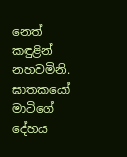නෙත් කඳුළින් නහවමිනි. ඝාතකයෝ මාටිගේ දේහය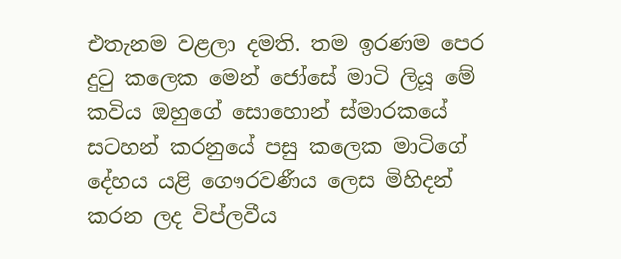එතැනම වළලා දමති. තම ඉරණම පෙර දුටු කලෙක මෙන් ජෝසේ මාටි ලියූ මේ කවිය ඔහුගේ සොහොන් ස්මාරකයේ සටහන් කරනුයේ පසු කලෙක මාටිගේ දේහය යළි ගෞරවණීය ලෙස මිහිදන් කරන ලද විප්ලවීය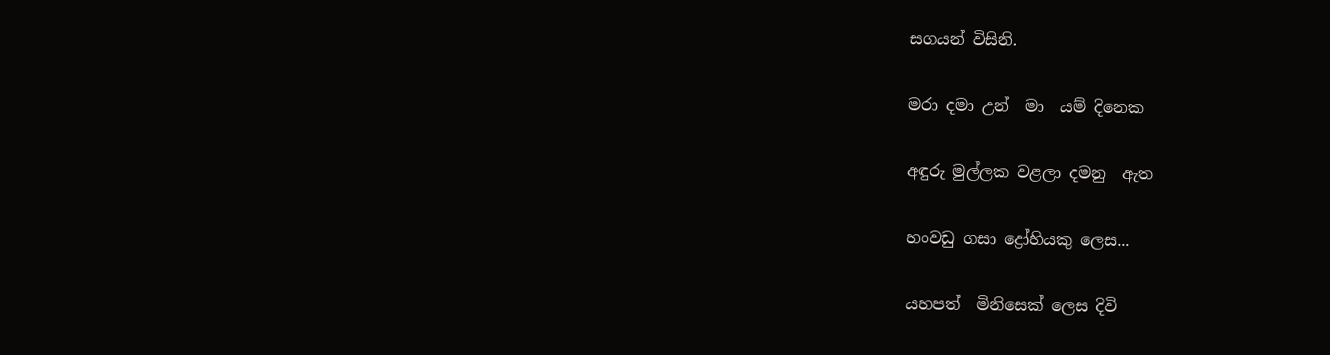සගයන් විසිනි.

මරා දමා උන්  මා  යම් දිනෙක

අඳුරු මුල්ලක වළලා දමනු  ඇත

හංවඩු ගසා ද්‍රෝහියකු ලෙස...

යහපත්  මිනිසෙක් ලෙස දිවි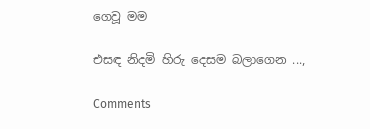ගෙවූ මම

එසඳ නිදමි හිරු දෙසම බලාගෙන ...,

Comments